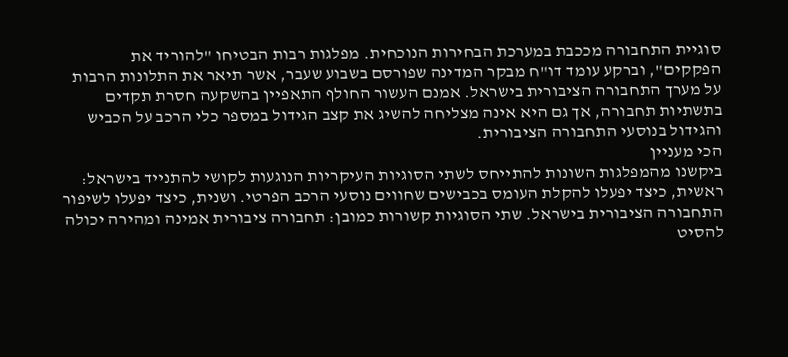סוגיית התחבורה מככבת במערכת הבחירות הנוכחית. מפלגות רבות הבטיחו "להוריד את הפקקים", וברקע עומד דו"ח מבקר המדינה שפורסם בשבוע שעבר, אשר תיאר את התלונות הרבות על מערך התחבורה הציבורית בישראל. אמנם העשור החולף התאפיין בהשקעה חסרת תקדים בתשתיות תחבורה, אך גם היא אינה מצליחה להשיג את קצב הגידול במספר כלי הרכב על הכביש והגידול בנוסעי התחבורה הציבורית.
הכי מעניין
ביקשנו מהמפלגות השונות להתייחס לשתי הסוגיות העיקריות הנוגעות לקושי להתנייד בישראל: ראשית, כיצד יפעלו להקלת העומס בכבישים שחווים נוסעי הרכב הפרטי. ושנית, כיצד יפעלו לשיפור התחבורה הציבורית בישראל. שתי הסוגיות קשורות כמובן: תחבורה ציבורית אמינה ומהירה יכולה להסיט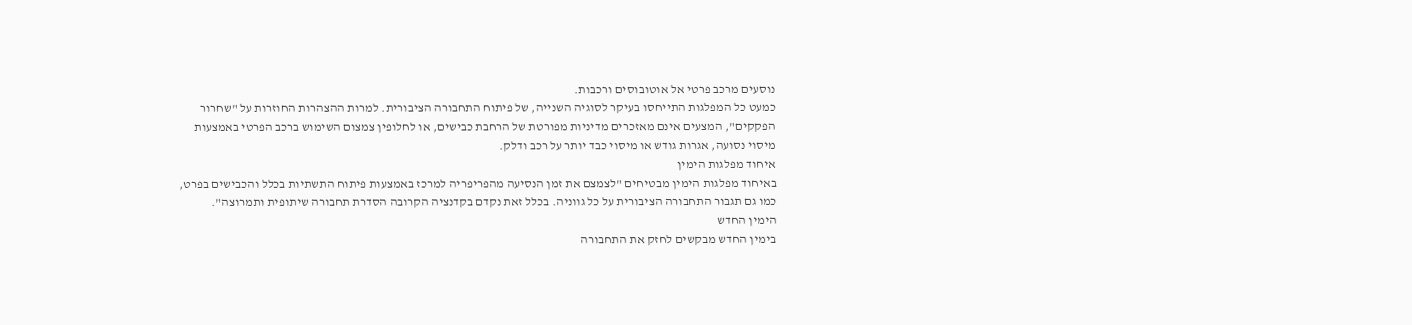נוסעים מרכב פרטי אל אוטובוסים ורכבות.
כמעט כל המפלגות התייחסו בעיקר לסוגיה השנייה, של פיתוח התחבורה הציבורית. למרות ההצהרות החוזרות על "שחרור הפקקים", המצעים אינם מאזכרים מדיניות מפורטת של הרחבת כבישים, או לחלופין צמצום השימוש ברכב הפרטי באמצעות מיסוי נסועה, אגרות גודש או מיסוי כבד יותר על רכב ודלק.
איחוד מפלגות הימין
באיחוד מפלגות הימין מבטיחים "לצמצם את זמן הנסיעה מהפריפריה למרכז באמצעות פיתוח התשתיות בכלל והכבישים בפרט, כמו גם תגבור התחבורה הציבורית על כל גווניה. בכלל זאת נקדם בקדנציה הקרובה הסדרת תחבורה שיתופית ותמרוצה".
הימין החדש
בימין החדש מבקשים לחזק את התחבורה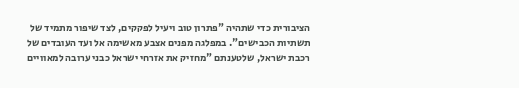הציבורית כדי שתהיה "פתרון טוב ויעיל לפקקים, לצד שיפור מתמיד של תשתיות הכבישים". במפלגה מפנים אצבע מאשימה אל ועד העובדים של רכבת ישראל, שלטענתם "מחזיק את אזרחי ישראל כבני ערובה למאוויים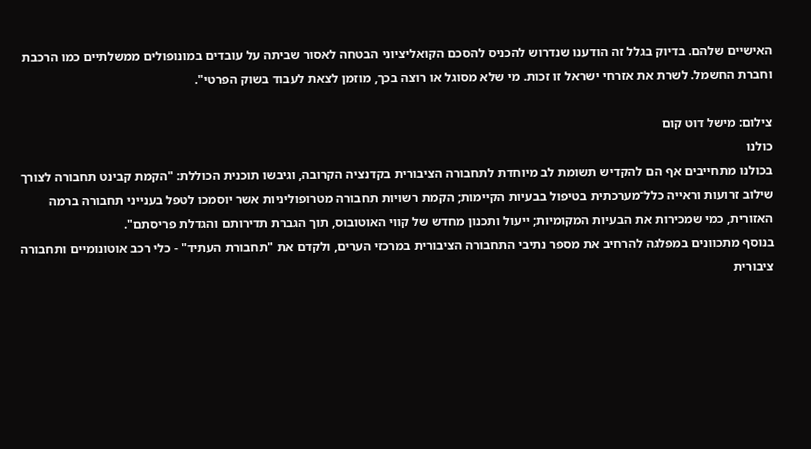האישיים שלהם. בדיוק בגלל זה הודענו שנדרוש להכניס להסכם הקואליציוני הבטחה לאסור שביתה על עובדים במונופולים ממשלתיים כמו הרכבת וחברת החשמל. לשרת את אזרחי ישראל זו זכות. מי שלא מסוגל או רוצה בכך, מוזמן לצאת לעבוד בשוק הפרטי".

צילום: מישל דוט קום
כולנו
בכולנו מתחייבים אף הם להקדיש תשומת לב מיוחדת לתחבורה הציבורית בקדנציה הקרובה, וגיבשו תוכנית הכוללת: "הקמת קבינט תחבורה לצורך שילוב זרועות וראייה כלל־מערכתית בטיפול בבעיות הקיימות; הקמת רשויות תחבורה מטרופוליניות אשר יוסמכו לטפל בענייני תחבורה ברמה האזורית, כמי שמכירות את הבעיות המקומיות; ייעול ותכנון מחדש של קווי האוטובוס, תוך הגברת תדירותם והגדלת פריסתם".
בנוסף מתכוונים במפלגה להרחיב את מספר נתיבי התחבורה הציבורית במרכזי הערים, ולקדם את "תחבורת העתיד" - כלי רכב אוטונומיים ותחבורה ציבורית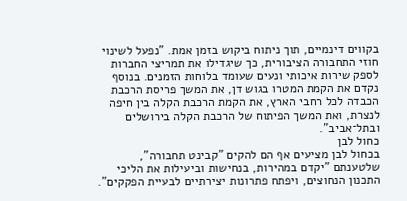בקווים דינמיים, תוך ניתוח ביקוש בזמן אמת. "נפעל לשינוי חוזי התחבורה הציבורית, כך שיגדילו את תמריצי החברות לספק שירות איכותי ונעים שעומד בלוחות הזמנים. בנוסף נקדם את הקמת המטרו בגוש דן, את המשך פריסת הרכבת הכבדה לכל רחבי הארץ, את הקמת הרכבת הקלה בין חיפה לנצרת, ואת המשך הפיתוח של הרכבת הקלה בירושלים ובתל־אביב".
כחול לבן
בכחול לבן מציעים אף הם להקים "קבינט תחבורה", שלטענתם "יקדם במהירות, בנחישות וביעילות את הליכי התכנון הנחוצים, ויפתח פתרונות יצירתיים לבעיית הפקקים".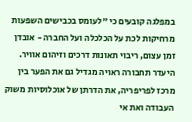במפלגה קובעים כי "לעומס בכבישים השפעות מרחיקות לכת על הכלכלה ועל החברה - אובדן זמן עצום, ריבוי תאונות דרכים וזיהום אוויר. היעדר תחבורה ראויה מגדיל גם את הפער בין מרכז לפריפריה, את הדרתן של אוכלוסיות משוק העבודה ואת אי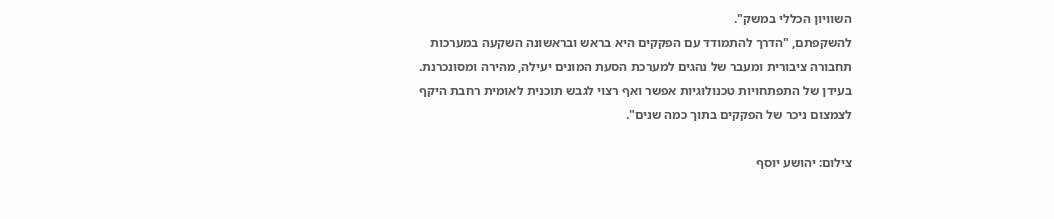השוויון הכללי במשק".
להשקפתם, "הדרך להתמודד עם הפקקים היא בראש ובראשונה השקעה במערכות תחבורה ציבורית ומעבר של נהגים למערכת הסעת המונים יעילה, מהירה ומסונכרנת. בעידן של התפתחויות טכנולוגיות אפשר ואף רצוי לגבש תוכנית לאומית רחבת היקף לצמצום ניכר של הפקקים בתוך כמה שנים".

צילום: יהושע יוסף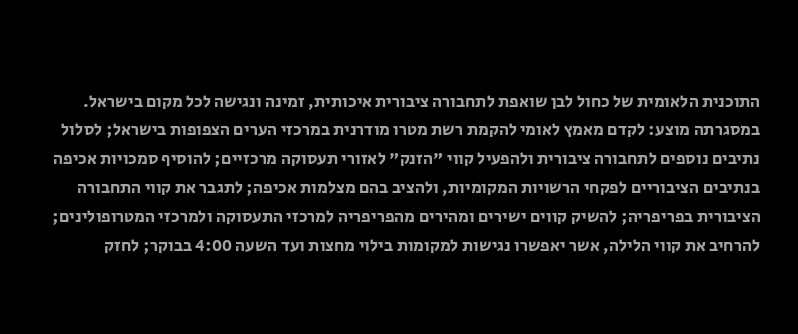התוכנית הלאומית של כחול לבן שואפת לתחבורה ציבורית איכותית, זמינה ונגישה לכל מקום בישראל. במסגרתה מוצע: לקדם מאמץ לאומי להקמת רשת מטרו מודרנית במרכזי הערים הצפופות בישראל; לסלול נתיבים נוספים לתחבורה ציבורית ולהפעיל קווי "הזנק" לאזורי תעסוקה מרכזיים; להוסיף סמכויות אכיפה בנתיבים הציבוריים לפקחי הרשויות המקומיות, ולהציב בהם מצלמות אכיפה; לתגבר את קווי התחבורה הציבורית בפריפריה; להשיק קווים ישירים ומהירים מהפריפריה למרכזי התעסוקה ולמרכזי המטרופולינים; להרחיב את קווי הלילה, אשר יאפשרו נגישות למקומות בילוי מחצות ועד השעה 4:00 בבוקר; לחזק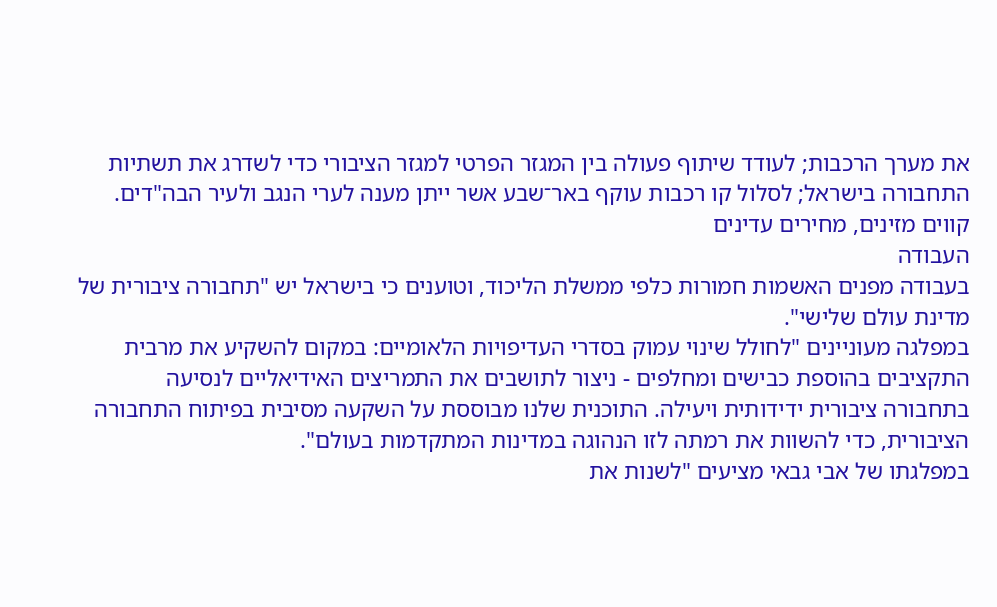את מערך הרכבות; לעודד שיתוף פעולה בין המגזר הפרטי למגזר הציבורי כדי לשדרג את תשתיות התחבורה בישראל; לסלול קו רכבות עוקף באר־שבע אשר ייתן מענה לערי הנגב ולעיר הבה"דים.
קווים מזינים, מחירים עדינים
העבודה
בעבודה מפנים האשמות חמורות כלפי ממשלת הליכוד, וטוענים כי בישראל יש "תחבורה ציבורית של מדינת עולם שלישי".
במפלגה מעוניינים "לחולל שינוי עמוק בסדרי העדיפויות הלאומיים: במקום להשקיע את מרבית התקציבים בהוספת כבישים ומחלפים - ניצור לתושבים את התמריצים האידיאליים לנסיעה בתחבורה ציבורית ידידותית ויעילה. התוכנית שלנו מבוססת על השקעה מסיבית בפיתוח התחבורה הציבורית, כדי להשוות את רמתה לזו הנהוגה במדינות המתקדמות בעולם".
במפלגתו של אבי גבאי מציעים "לשנות את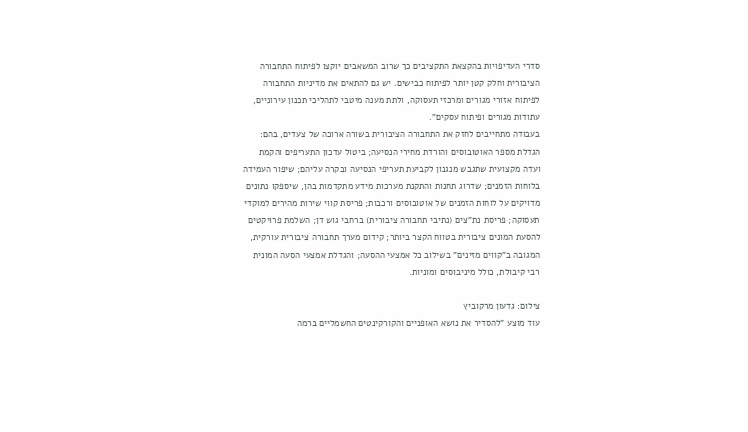סדרי העדיפויות בהקצאת התקציבים כך שרוב המשאבים יוקצו לפיתוח התחבורה הציבורית וחלק קטן יותר לפיתוח כבישים. יש גם להתאים את מדיניות התחבורה לפיתוח אזורי מגורים ומרכזי תעסוקה, ולתת מענה מיטבי לתהליכי תכנון עירוניים, עתודות מגורים ופיתוח עסקים".
בעבודה מתחייבים לחזק את התחבורה הציבורית בשורה ארוכה של צעדים, בהם: הגדלת מספר האוטובוסים והורדת מחירי הנסיעה; ביטול עדכון התעריפים והקמת ועדה מקצועית שתגבש מנגנון לקביעת תעריפי הנסיעה ובקרה עליהם; שיפור העמידה בלוחות הזמנים; שדרוג תחנות והתקנת מערכות מידע מתקדמות בהן, שיספקו נתונים מדויקים על לוחות הזמנים של אוטובוסים ורכבות; פריסת קווי שירות מהירים למוקדי תעסוקה; פריסת נת"צים (נתיבי תחבורה ציבורית) ברחבי גוש דן; השלמת פרויקטים להסעת המונים ציבורית בטווח הקצר ביותר; קידום מערך תחבורה ציבורית עורקית, המגובה ב"קווים מזינים" בשילוב כל אמצעי ההסעה; והגדלת אמצעי הסעה המונית רבי קיבולת, כולל מיניבוסים ומוניות.

צילום: גדעון מרקוביץ
עוד מוצע "להסדיר את נושא האופניים והקורקינטים החשמליים ברמה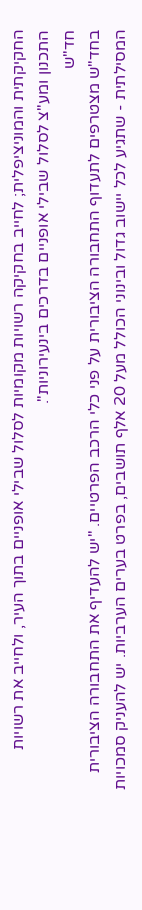החקיקתית והמוניציפלית; לחייב בחקיקה רשויות מקומיות לסלול שבילי אופניים בתוך העיר, ולחייב את רשויות התכנון ומע"צ לסלול שבילי אופניים בדרכים בינעירוניות".
חד"ש
בחד"ש מצטרפים לתעדוף התחבורה הציבורית על פני כלי הרכב הפרטיים. "יש להעדיף את התחבורה הציבורית המסילתית - שתגיע לכל יישוב גדול ובינוני הכולל מעל 20 אלף תושבים, בפרט בערים הערביות. יש להעניק סמכויות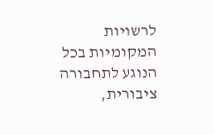לרשויות המקומיות בכל הנוגע לתחבורה ציבורית,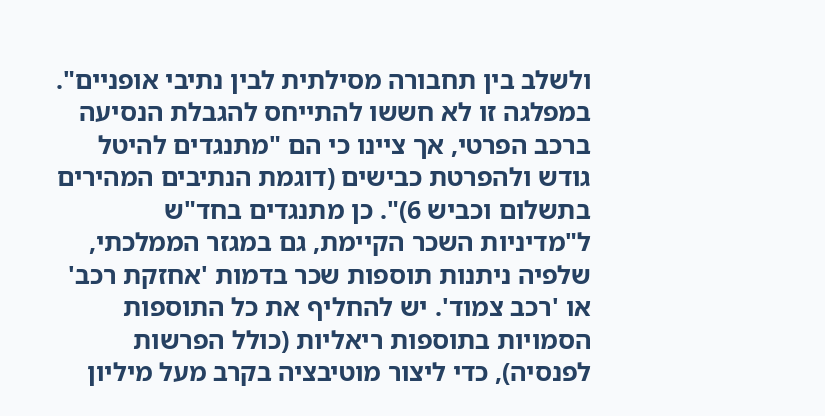ולשלב בין תחבורה מסילתית לבין נתיבי אופניים".
במפלגה זו לא חששו להתייחס להגבלת הנסיעה ברכב הפרטי, אך ציינו כי הם "מתנגדים להיטל גודש ולהפרטת כבישים (דוגמת הנתיבים המהירים בתשלום וכביש 6)". כן מתנגדים בחד"ש ל"מדיניות השכר הקיימת, גם במגזר הממלכתי, שלפיה ניתנות תוספות שכר בדמות 'אחזקת רכב' או 'רכב צמוד'. יש להחליף את כל התוספות הסמויות בתוספות ריאליות (כולל הפרשות לפנסיה), כדי ליצור מוטיבציה בקרב מעל מיליון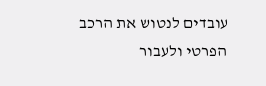עובדים לנטוש את הרכב הפרטי ולעבור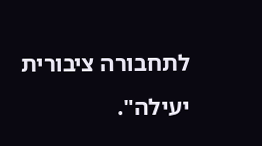לתחבורה ציבורית יעילה".